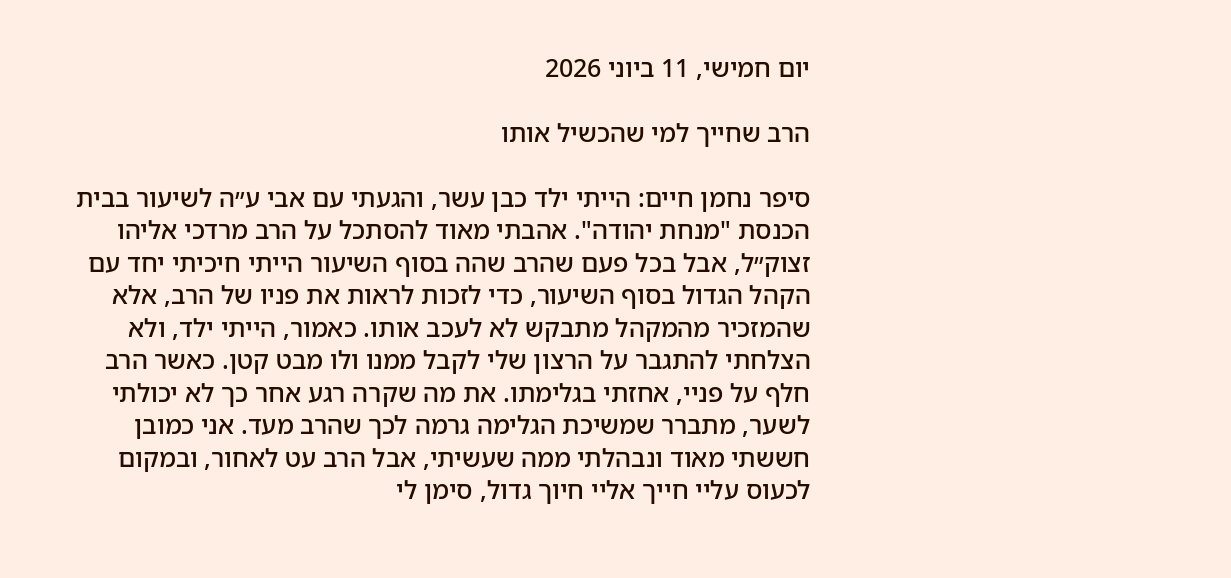יום חמישי, 11 ביוני 2026

הרב שחייך למי שהכשיל אותו

סיפר נחמן חיים: הייתי ילד כבן עשר, והגעתי עם אבי ע״ה לשיעור בבית הכנסת "מנחת יהודה". אהבתי מאוד להסתכל על הרב מרדכי אליהו זצוק״ל, אבל בכל פעם שהרב שהה בסוף השיעור הייתי חיכיתי יחד עם הקהל הגדול בסוף השיעור, כדי לזכות לראות את פניו של הרב, אלא שהמזכיר מהמקהל מתבקש לא לעכב אותו. כאמור, הייתי ילד, ולא הצלחתי להתגבר על הרצון שלי לקבל ממנו ולו מבט קטן. כאשר הרב חלף על פניי, אחזתי בגלימתו. את מה שקרה רגע אחר כך לא יכולתי לשער, מתברר שמשיכת הגלימה גרמה לכך שהרב מעד. אני כמובן חששתי מאוד ונבהלתי ממה שעשיתי, אבל הרב עט לאחור, ובמקום לכעוס עליי חייך אליי חיוך גדול, סימן לי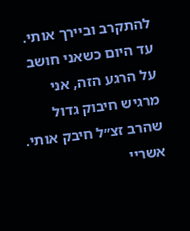להתקרב וביירך אותי. עד היום כשאני חושב על הרגע הזה, אני מרגיש חיבוק גדול שהרב זצ״ל חיבק אותי. אשריי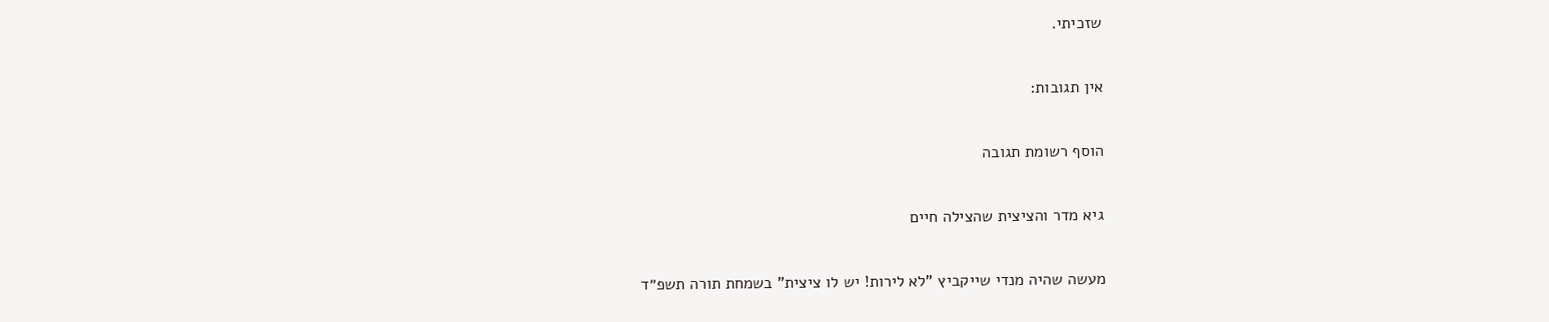שזכיתי.

אין תגובות:

הוסף רשומת תגובה

גיא מדר והציצית שהצילה חיים

מעשה שהיה מנדי שייקביץ "לא לירות! יש לו ציצית" בשמחת תורה תשפ״ד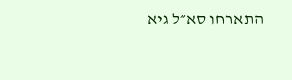התארחו סא״ל גיא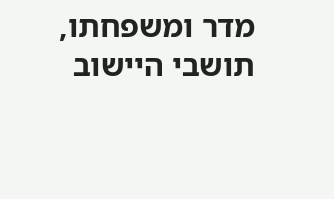מדר ומשפחתו, תושבי היישוב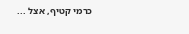כרמי קטיף, אצל ...